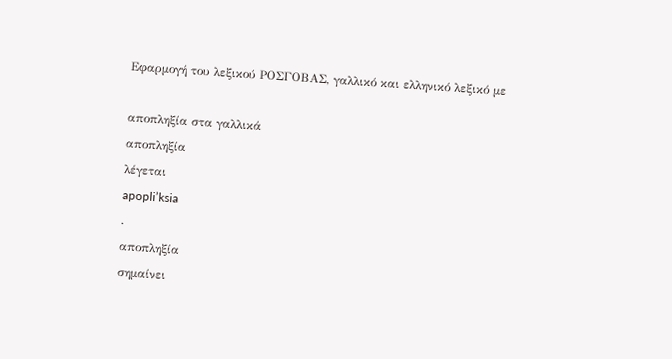Εφαρμογή του λεξικού ΡΟΣΓΟΒΑΣ, γαλλικό και ελληνικό λεξικό με

αποπληξία στα γαλλικά
αποπληξία
λέγεται
apopli’ksia
.
αποπληξία
σημαίνει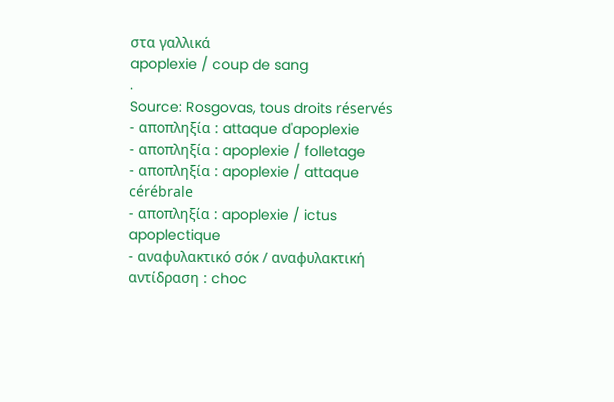στα γαλλικά
apoplexie / coup de sang
.
Source: Rosgovas, tous droits réservés
- αποπληξία : attaque d'apoplexie
- αποπληξία : apoplexie / folletage
- αποπληξία : apoplexie / attaque cérébrale
- αποπληξία : apoplexie / ictus apoplectique
- αναφυλακτικό σόκ / αναφυλακτική αντίδραση : choc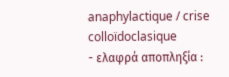anaphylactique / crise colloïdoclasique
- ελαφρά αποπληξία :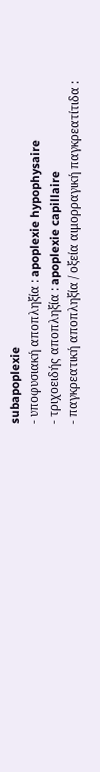subapoplexie
- υποφυσιακή αποπληξία : apoplexie hypophysaire
- τριχοειδής αποπληξία : apoplexie capillaire
- παγκρεατική αποπληξία / οξεία αιμορραγική παγκρεατίτιδα :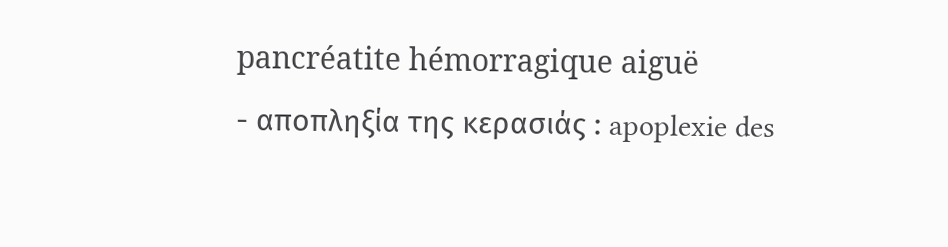pancréatite hémorragique aiguë
- αποπληξία της κερασιάς : apoplexie des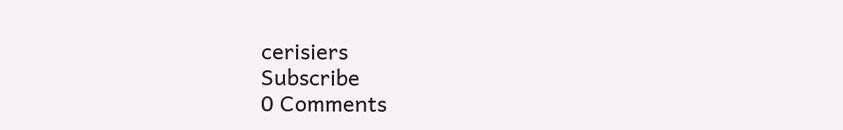cerisiers
Subscribe
0 Comments